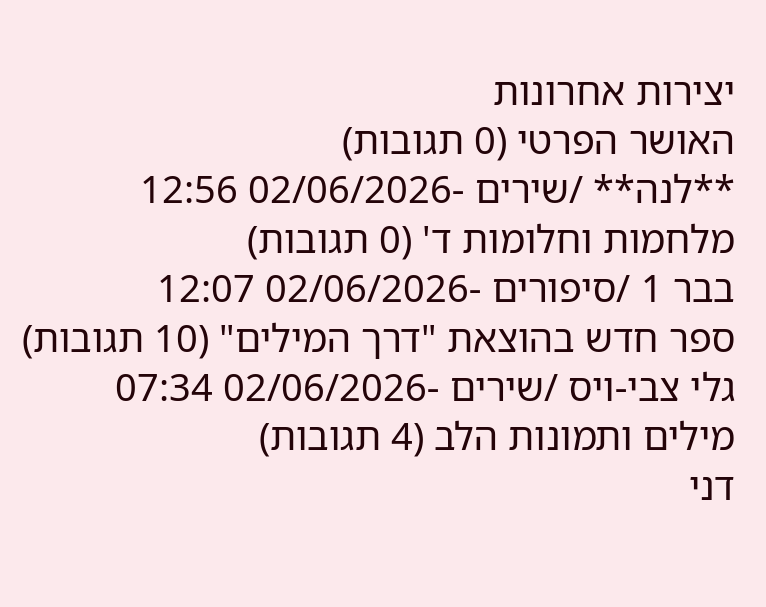יצירות אחרונות
האושר הפרטי (0 תגובות)
**לנה** /שירים -02/06/2026 12:56
מלחמות וחלומות ד' (0 תגובות)
בבר 1 /סיפורים -02/06/2026 12:07
ספר חדש בהוצאת "דרך המילים" (10 תגובות)
גלי צבי-ויס /שירים -02/06/2026 07:34
מילים ותמונות הלב (4 תגובות)
דני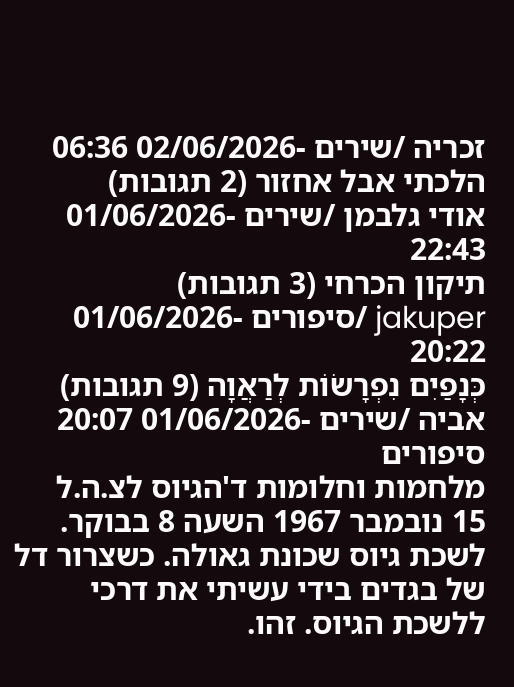זכריה /שירים -02/06/2026 06:36
הלכתי אבל אחזור (2 תגובות)
אודי גלבמן /שירים -01/06/2026 22:43
תיקון הכרחי (3 תגובות)
jakuper /סיפורים -01/06/2026 20:22
כְּנָפַיִם נִפְרָשׂוֹת לְרַאֲוָה (9 תגובות)
אביה /שירים -01/06/2026 20:07
סיפורים
מלחמות וחלומות ד'הגיוס לצ.ה.ל
15 נובמבר 1967 השעה 8 בבוקר. לשכת גיוס שכונת גאולה. כשצרור דל של בגדים בידי עשיתי את דרכי ללשכת הגיוס. זהו.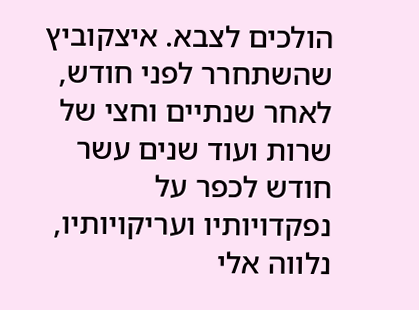הולכים לצבא. איצקוביץ שהשתחרר לפני חודש, לאחר שנתיים וחצי של שרות ועוד שנים עשר חודש לכפר על נפקדויותיו ועריקויותיו, נלווה אלי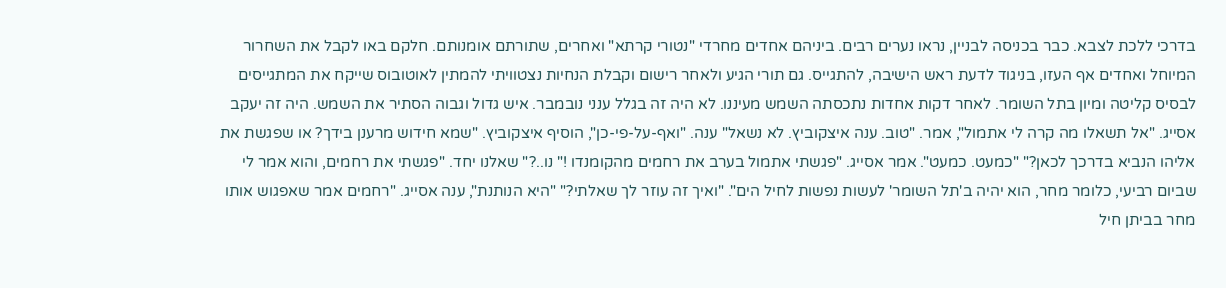בדרכי ללכת לצבא. כבר בכניסה לבניין, נראו נערים רבים. ביניהם אחדים מחרדי "נטורי קרתא" ואחרים, שתורתם אומנותם. חלקם באו לקבל את השחרור המיוחל ואחדים אף העזו, בניגוד לדעת ראש הישיבה, להתגייס. גם תורי הגיע ולאחר רישום וקבלת הנחיות נצטוויתי להמתין לאוטובוס שייקח את המתגייסים לבסיס קליטה ומיון בתל השומר. לאחר דקות אחדות נתכסתה השמש מעיננו. לא היה זה בגלל ענני נובמבר. איש גדול וגבוה הסתיר את השמש. היה זה יעקב אסייג. "אל תשאלו מה קרה לי אתמול", אמר. "טוב. ענה איצקוביץ. לא נשאל" ענה. "ואף-על-פי-כן", הוסיף איצקוביץ. "שמא חידוש מרענן בידך? או שפגשת את אליהו הנביא בדרכך לכאן?" "כמעט. כמעט". אמר אסייג. "פגשתי אתמול בערב את רחמים מהקומנדו !" נו..?" שאלנו יחד. "פגשתי את רחמים, והוא אמר לי שביום רביעי, כלומר מחר, הוא יהיה ב'תל השומר' לעשות נפשות לחיל הים". "ואיך זה עוזר לך שאלתי?" "היא הנותנת", ענה אסייג. "רחמים אמר שאפגוש אותו מחר בביתן חיל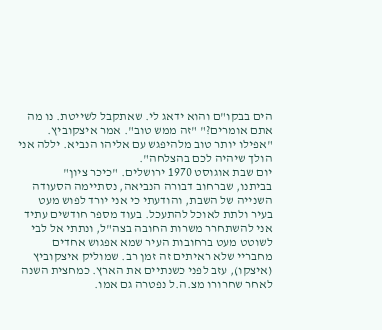הים בבקו"ם והוא ידאג לי. שאתקבל לשייטת. נו מה אתם אומרים?" "זה ממש טוב". אמר איצקוביץ. "אפילו יותר טוב מלהיפגש עם אליהו הנביא. יללה אני הולך שיהיה לכם בהצלחה".
יום שבת אוגוסט 1970 ירושלים. "כיכר ציון"
בביתנו, שברחוב דבורה הנביאה, נסתיימה הסעודה השנייה של השבת, והודעתי כי אני יורד לפוש מעט בעיר ולתת לאוכל להתעכל. בעוד מספר חודשים עתיד אני להשתחרר משרות החובה בצה"ל, ונתתי אל לבי לשוטט מעט ברחובות העיר שמא אפגוש אחדים מחבריי שלא ראיתים זה זמן רב. שמוליק איצקוביץ (איצקו), עזב לפני כשנתיים את הארץ. כמחצית השנה לאחר שחרורו מצ.ה.ל נפטרה גם אמו.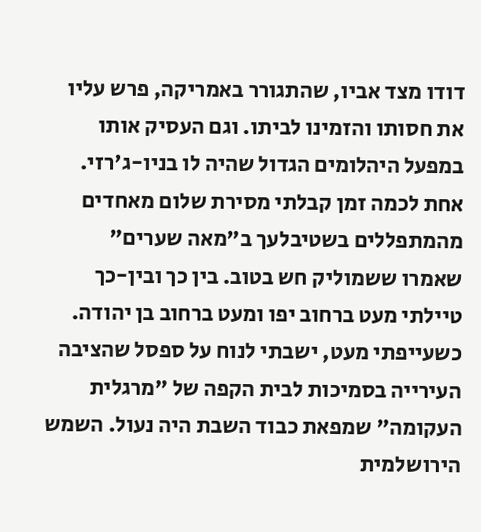דודו מצד אביו, שהתגורר באמריקה, פרש עליו את חסותו והזמינו לביתו. וגם העסיק אותו במפעל היהלומים הגדול שהיה לו בניו-ג'רזי. אחת לכמה זמן קבלתי מסירת שלום מאחדים מהמתפללים בשטיבלעך ב"מאה שערים" שאמרו ששמוליק חש בטוב. בין כך ובין-כך טיילתי מעט ברחוב יפו ומעט ברחוב בן יהודה. כשעייפתי מעט, ישבתי לנוח על ספסל שהציבה העירייה בסמיכות לבית הקפה של "מרגלית העקומה" שמפאת כבוד השבת היה נעול. השמש הירושלמית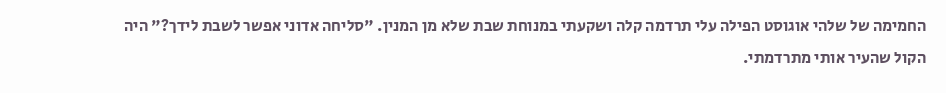החמימה של שלהי אוגוסט הפילה עלי תרדמה קלה ושקעתי במנוחת שבת שלא מן המנין. "סליחה אדוני אפשר לשבת לידך?" היה הקול שהעיר אותי מתרדמתי.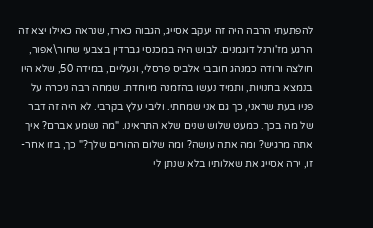להפתעתי הרבה היה זה יעקב אסייג, הגבוה כארז, שנראה כאילו יצא זה הרגע מז'ורנל דוגמנים. לבוש היה במכנסי גברדין בצבעי שחור\אפור, חולצה ורודה כמנהג חובבי אלביס פרסלי, ונעליים, במידה 50, שלא היו בנמצא בחנויות, ותמיד נעשו בהזמנה מיוחדת. שמחה רבה ניכרה על פניו בעת שראני, כך גם אני שמחתי. וליבי עלץ בקרבי. לא היה זה דבר של מה בכך. כמעט שלוש שנים שלא התראינו. "מה נשמע אברם? איך אתה מרגיש? ומה אתה עושה? ומה שלום ההורים שלך?" כך, בזו אחר- זו, ירה אסייג את שאלותיו בלא שנתן לי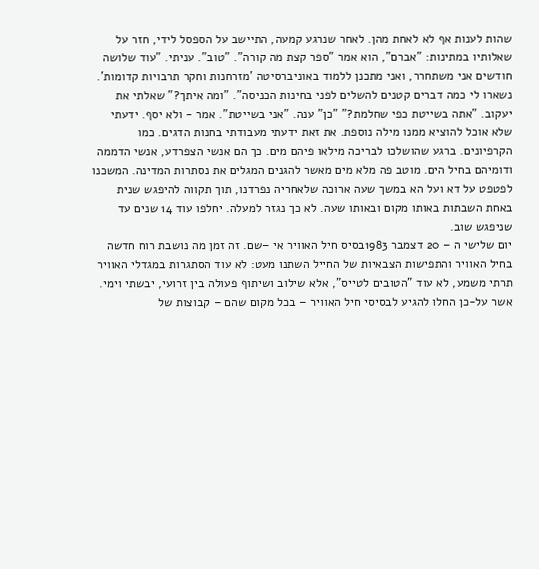שהות לענות אף לא לאחת מהן. לאחר שנרגע קמעה, התיישב על הספסל לידי, חזר על שאלותיו במתינות: "אברם", הוא אמר "ספר קצת מה קורה". "טוב". עניתי. "עוד שלושה חודשים אני משתחרר, ואני מתכנן ללמוד באוניברסיטה 'מזרחנות וחקר תרבויות קדומות'. נשארו לי כמה דברים קטנים להשלים לפני בחינות הכניסה". "ומה איתך?" שאלתי את יעקוב. "אתה בשייטת כפי שחלמת?" "כן" ענה. "אני בשייטת". אמר - ולא יסף. ידעתי שלא אוכל להוציא ממנו מילה נוספת. את זאת ידעתי מעבודתי בחנות הדגים. כמו הקרפיונים. ברגע שהושלכו לבריכה מילאו פיהם מים. כך הם אנשי הצפרדע, אנשי הדממה ודומיהם בחיל הים. מוטב פה מלא מים מאשר להגנים המגלים את נסתרות המדינה. המשכנו לפטפט על דא ועל הא במשך שעה ארוכה שלאחריה נפרדנו, תוך תקווה להיפגש שנית באחת השבתות באותו מקום ובאותו שעה. לא כך נגזר למעלה. יחלפו עוד 14 שנים עד שניפגש שוב.
יום שלישי ה – 20 דצמבר 1983בסיס חיל האוויר אי –שם. זה זמן מה נושבת רוח חדשה בחיל האוויר והתפישות הצבאיות של החייל השתנו מעט: לא עוד הסתגרות במגדלי האוויר תרתי משמע, לא עוד "הטובים לטייס", אלא שילוב ושיתוף פעולה בין זרועי, יבשתי וימי. אשר על-כן החלו להגיע לבסיסי חיל האוויר – בכל מקום שהם – קבוצות של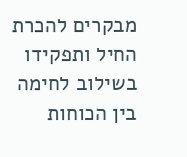מבקרים להכרת החיל ותפקידו בשילוב לחימה בין הכוחות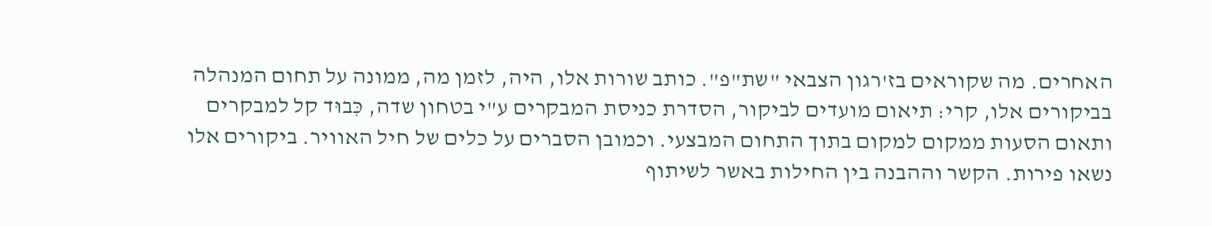האחרים. מה שקוראים בז'רגון הצבאי "שת"פ". כותב שורות אלו, היה, לזמן מה, ממונה על תחום המנהלה בביקורים אלו, קרי: תיאום מועדים לביקור, הסדרת כניסת המבקרים ע"י בטחון שדה, כִּבוּד קל למבקרים ותאום הסעות ממקום למקום בתוך התחום המבצעי. וכמובן הסברים על כלים של חיל האוויר. ביקורים אלו נשאו פירות. הקשר וההבנה בין החילות באשר לשיתוף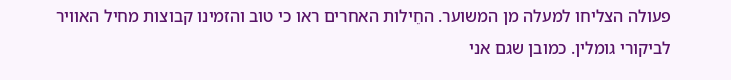פעולה הצליחו למעלה מן המשוער. החֵילות האחרים ראו כי טוב והזמינו קבוצות מחיל האוויר לביקורי גומלין. כמובן שגם אני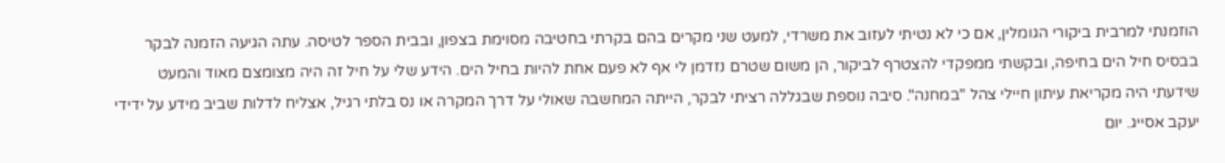הוזמנתי למרבית ביקורי הגומלין, אם כי לא נטיתי לעזוב את משרדי, למעט שני מקרים בהם בקרתי בחטיבה מסוימת בצפון, ובבית הספר לטיסה. עתה הגיעה הזמנה לבקר בבסיס חיל הים בחיפה, ובקשתי ממפקדי להצטרף לביקור, הן משום שטרם נזדמן לי אף לא פעם אחת להיות בחיל הים. הידע שלי על חיל זה היה מצומצם מאוד והמעט שידעתי היה מקריאת עיתון חיילי צהל "במחנה". סיבה נוספת שבגללה רציתי לבקר, הייתה המחשבה שאולי על דרך המקרה או נס בלתי רגיל, אצליח לדלות שביב מידע על ידידי יעקב אסייג. יום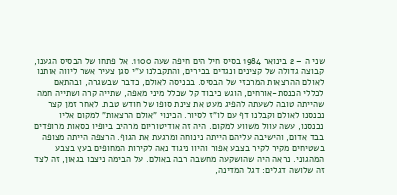שני ה – 2 בינואר 1984 בסיס חיל הים חיפה שעה 1100. אל פתחו של הבסיס הגענו, קבוצה גדולה של קצינים ונגדים בכירים, והתקבלנו ע"י סגן צעיר אשר ליווה אותנו לאולם ההרצאות המרכזי של הבסיס. בכניסה לאולם, כדבר שבשגרה, ובהתאם לכללי הכנסת-אורחים, הוגש כיבוד קל שכלל מיני מאפה, שתייה קרה ושתייה חמה שהייתה טובה לשעתה להפיג מעט את צינת סופו של חודש טבת. לאחר זמן קצר נכנסנו לאולם וקבלנו דף עם לו"ז לסיור. הכינוי "אולם הרצאות" למקום אליו נכנסנו, עשה עוול משווע למקום. היה זה אודיטוריום מרהיב ביופיו כסאות מרופדים בבד אדום, והישיבה עליהם הייתה נינוחה ומרגעת את הגוף. הרצפה הייתה מצופה בשטיחים מקיר לקיר בצבע אפור והיוו ניגוד נאה לקירות המחופים בעץ בצבע המהגוני. נראה היה שהושקעה מחשבה רבה באולם. על הבימה ניצבו בגאון, זה לצד זה שלושה דגלים: דגל המדינה,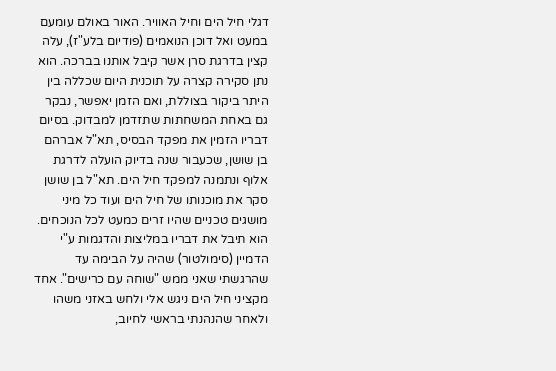דגלי חיל הים וחיל האוויר. האור באולם עומעם במעט ואל דוכן הנואמים (פודיום בלע"ז), עלה קצין בדרגת סרן אשר קיבל אותנו בברכה. הוא נתן סקירה קצרה על תוכנית היום שכללה בין היתר ביקור בצוללת, ואם הזמן יאפשר, נבקר גם באחת המשחתות שתזדמן למבדוק. בסיום דבריו הזמין את מפקד הבסיס, תא"ל אברהם בן שושן, שכעבור שנה בדיוק הועלה לדרגת אלוף ונתמנה למפקד חיל הים. תא"ל בן שושן סקר את מוכנותו של חיל הים ועוד כל מיני מושגים טכניים שהיו זרים כמעט לכל הנוכחים. הוא תיבל את דבריו במליצות והדגמות ע"י הדמיין (סימולטור) שהיה על הבימה עד שהרגשתי שאני ממש "שוחה עם כרישים". אחד מקציני חיל הים ניגש אלי ולחש באזני משהו ולאחר שהנהנתי בראשי לחיוב,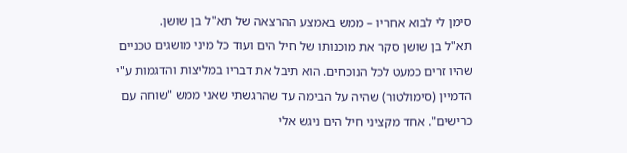סימן לי לבוא אחריו – ממש באמצע ההרצאה של תא"ל בן שושן.
תא"ל בן שושן סקר את מוכנותו של חיל הים ועוד כל מיני מושגים טכניים שהיו זרים כמעט לכל הנוכחים. הוא תיבל את דבריו במליצות והדגמות ע"י הדמיין (סימולטור) שהיה על הבימה עד שהרגשתי שאני ממש "שוחה עם כרישים". אחד מקציני חיל הים ניגש אלי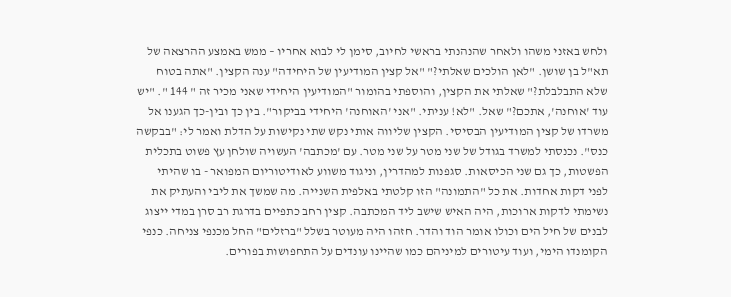ולחש באזני משהו ולאחר שהנהנתי בראשי לחיוב, סימן לי לבוא אחריו – ממש באמצע ההרצאה של תא"ל בן שושן. "לאן הולכים שאלתי?" "אל קצין המודיעין של היחידה" ענה הקצין. "אתה בטוח שלא התבלבלת?" שאלתי את הקצין, והוספתי בהומור "המודיעין היחידי שאני מכיר זה " 144 ". "יש עוד 'אוחנה', אתכם?" שאל. "לא! עניתי. "אני 'האוחנה' היחידי בביקור". בין כך ובין-כך הגענו אל משרדו של קצין המודיעין הבסיסי. הקצין שליווה אותי נקש שתי נקישות על הדלת ואמר לי: "בבקשה כנס". נכנסתי למשרד בגודל של שני מטר על שני מטר. עם 'מכתבה' העשויה שולחן עץ פשוט בתכלית הפשטות, כך גם שני הכיסאות. סגפנות למהדרין, וניגוד משווע לאודיטוריום המפואר - בו שהיתי לפני דקות אחדות. את כל "התמונה" הזו קלטתי באלפית השנייה. מה שמשך את ליבי והעתיק את נשימתי לדקות ארוכות, היה האיש שישב ליד המכתבה. קצין רחב כתפיים בדרגת רב סרן במדי ייצוג לבנים של חיל הים וכולו אומר הוד והדר. חזהו היה מעוטר בשלל "ברזלים" החל מכנפי צניחה. כנפי הקומנדו הימי, ועוד עיטורים למיניהם כמו שהיינו עונדים על התחפושות בפורים.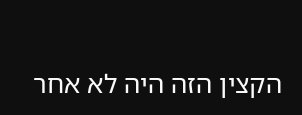הקצין הזה היה לא אחר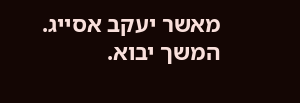מאשר יעקב אסייג.
המשך יבוא.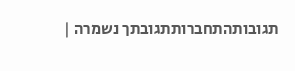תגובותהתחברותתגובתך נשמרה |